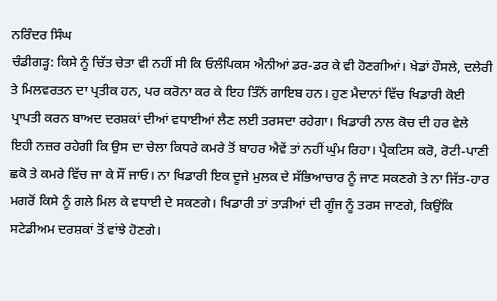ਨਰਿੰਦਰ ਸਿੰਘ
ਚੰਡੀਗੜ੍ਹ: ਕਿਸੇ ਨੂੰ ਚਿੱਤ ਚੇਤਾ ਵੀ ਨਹੀਂ ਸੀ ਕਿ ਓਲੰਪਿਕਸ ਐਨੀਆਂ ਡਰ-ਡਰ ਕੇ ਵੀ ਹੋਣਗੀਆਂ। ਖੇਡਾਂ ਹੌਸਲੇ, ਦਲੇਰੀ ਤੇ ਮਿਲਵਰਤਨ ਦਾ ਪ੍ਰਤੀਕ ਹਨ, ਪਰ ਕਰੋਨਾ ਕਰ ਕੇ ਇਹ ਤਿੰਨੋਂ ਗਾਇਬ ਹਨ। ਹੁਣ ਮੈਦਾਨਾਂ ਵਿੱਚ ਖਿਡਾਰੀ ਕੋਈ ਪ੍ਰਾਪਤੀ ਕਰਨ ਬਾਅਦ ਦਰਸ਼ਕਾਂ ਦੀਆਂ ਵਧਾਈਆਂ ਲੈਣ ਲਈ ਤਰਸਦਾ ਰਹੇਗਾ। ਖਿਡਾਰੀ ਨਾਲ ਕੋਚ ਦੀ ਹਰ ਵੇਲੇ ਇਹੀ ਨਜ਼ਰ ਰਹੇਗੀ ਕਿ ਉਸ ਦਾ ਚੇਲਾ ਕਿਧਰੇ ਕਮਰੇ ਤੋਂ ਬਾਹਰ ਐਵੇਂ ਤਾਂ ਨਹੀਂ ਘੁੰਮ ਰਿਹਾ। ਪ੍ਰੈਕਟਿਸ ਕਰੋ, ਰੋਟੀ-ਪਾਣੀ ਛਕੋ ਤੇ ਕਮਰੇ ਵਿੱਚ ਜਾ ਕੇ ਸੌਂ ਜਾਓ। ਨਾ ਖਿਡਾਰੀ ਇਕ ਦੂਜੇ ਮੁਲਕ ਦੇ ਸੱਭਿਆਚਾਰ ਨੂੰ ਜਾਣ ਸਕਣਗੇ ਤੇ ਨਾ ਜਿੱਤ-ਹਾਰ ਮਗਰੋਂ ਕਿਸੇ ਨੂੰ ਗਲੇ ਮਿਲ ਕੇ ਵਧਾਈ ਦੇ ਸਕਣਗੇ। ਖਿਡਾਰੀ ਤਾਂ ਤਾੜੀਆਂ ਦੀ ਗੂੰਜ ਨੂੰ ਤਰਸ ਜਾਣਗੇ, ਕਿਉਂਕਿ ਸਟੇਡੀਅਮ ਦਰਸ਼ਕਾਂ ਤੋਂ ਵਾਂਝੇ ਹੋਣਗੇ।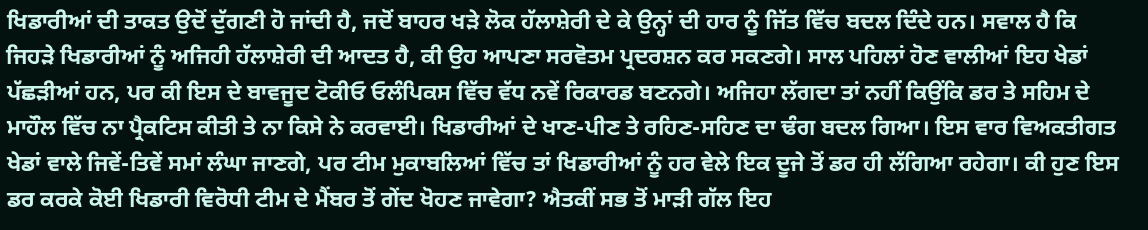ਖਿਡਾਰੀਆਂ ਦੀ ਤਾਕਤ ਉਦੋਂ ਦੁੱਗਣੀ ਹੋ ਜਾਂਦੀ ਹੈ, ਜਦੋਂ ਬਾਹਰ ਖੜੇ ਲੋਕ ਹੱਲਾਸ਼ੇਰੀ ਦੇ ਕੇ ਉਨ੍ਹਾਂ ਦੀ ਹਾਰ ਨੂੰ ਜਿੱਤ ਵਿੱਚ ਬਦਲ ਦਿੰਦੇ ਹਨ। ਸਵਾਲ ਹੈ ਕਿ ਜਿਹੜੇ ਖਿਡਾਰੀਆਂ ਨੂੰ ਅਜਿਹੀ ਹੱਲਾਸ਼ੇਰੀ ਦੀ ਆਦਤ ਹੈ, ਕੀ ਉਹ ਆਪਣਾ ਸਰਵੋਤਮ ਪ੍ਰਦਰਸ਼ਨ ਕਰ ਸਕਣਗੇ। ਸਾਲ ਪਹਿਲਾਂ ਹੋਣ ਵਾਲੀਆਂ ਇਹ ਖੇਡਾਂ ਪੱਛੜੀਆਂ ਹਨ, ਪਰ ਕੀ ਇਸ ਦੇ ਬਾਵਜੂਦ ਟੋਕੀਓ ਓਲੰਪਿਕਸ ਵਿੱਚ ਵੱਧ ਨਵੇਂ ਰਿਕਾਰਡ ਬਣਨਗੇ। ਅਜਿਹਾ ਲੱਗਦਾ ਤਾਂ ਨਹੀਂ ਕਿਉਂਕਿ ਡਰ ਤੇ ਸਹਿਮ ਦੇ ਮਾਹੌਲ ਵਿੱਚ ਨਾ ਪ੍ਰੈਕਟਿਸ ਕੀਤੀ ਤੇ ਨਾ ਕਿਸੇ ਨੇ ਕਰਵਾਈ। ਖਿਡਾਰੀਆਂ ਦੇ ਖਾਣ-ਪੀਣ ਤੇ ਰਹਿਣ-ਸਹਿਣ ਦਾ ਢੰਗ ਬਦਲ ਗਿਆ। ਇਸ ਵਾਰ ਵਿਅਕਤੀਗਤ ਖੇਡਾਂ ਵਾਲੇ ਜਿਵੇਂ-ਤਿਵੇਂ ਸਮਾਂ ਲੰਘਾ ਜਾਣਗੇ, ਪਰ ਟੀਮ ਮੁਕਾਬਲਿਆਂ ਵਿੱਚ ਤਾਂ ਖਿਡਾਰੀਆਂ ਨੂੰ ਹਰ ਵੇਲੇ ਇਕ ਦੂਜੇ ਤੋਂ ਡਰ ਹੀ ਲੱਗਿਆ ਰਹੇਗਾ। ਕੀ ਹੁਣ ਇਸ ਡਰ ਕਰਕੇ ਕੋਈ ਖਿਡਾਰੀ ਵਿਰੋਧੀ ਟੀਮ ਦੇ ਮੈਂਬਰ ਤੋਂ ਗੇਂਦ ਖੋਹਣ ਜਾਵੇਗਾ? ਐਤਕੀਂ ਸਭ ਤੋਂ ਮਾੜੀ ਗੱਲ ਇਹ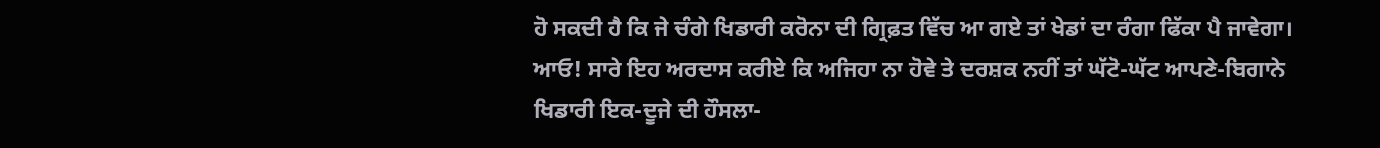ਹੋ ਸਕਦੀ ਹੈ ਕਿ ਜੇ ਚੰਗੇ ਖਿਡਾਰੀ ਕਰੋਨਾ ਦੀ ਗ੍ਰਿਫ਼ਤ ਵਿੱਚ ਆ ਗਏ ਤਾਂ ਖੇਡਾਂ ਦਾ ਰੰਗਾ ਫਿੱਕਾ ਪੈ ਜਾਵੇਗਾ। ਆਓ! ਸਾਰੇ ਇਹ ਅਰਦਾਸ ਕਰੀਏ ਕਿ ਅਜਿਹਾ ਨਾ ਹੋਵੇ ਤੇ ਦਰਸ਼ਕ ਨਹੀਂ ਤਾਂ ਘੱਟੋ-ਘੱਟ ਆਪਣੇ-ਬਿਗਾਨੇ ਖਿਡਾਰੀ ਇਕ-ਦੂਜੇ ਦੀ ਹੌਸਲਾ-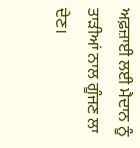ਅਫ਼ਜ਼ਾਈ ਲਈ ਮੈਦਾਨ ਨੂੰ ਤਾੜੀਆਂ ਨਾਲ ਗੂੰਜਣ ਲਾ ਦੇਣ।